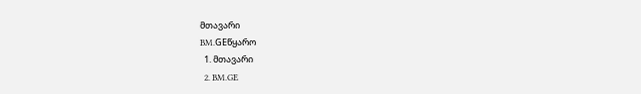მთავარი
BM.GEწყარო
  1. მთავარი
  2. BM.GE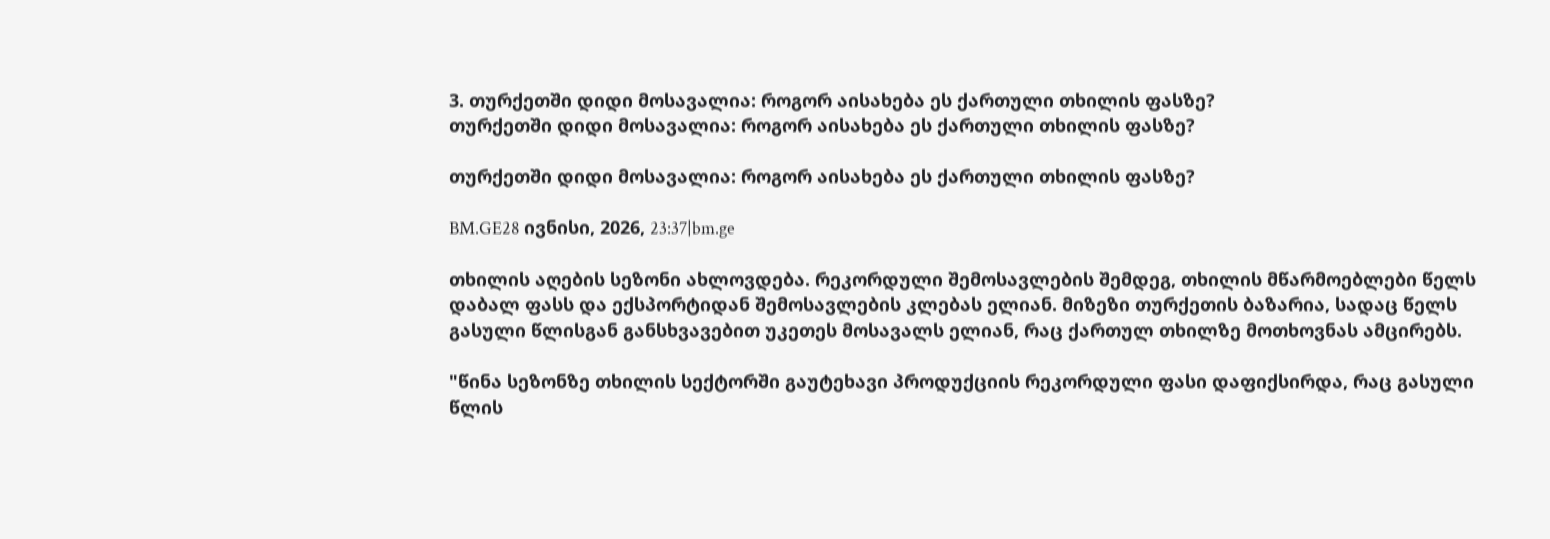3. თურქეთში დიდი მოსავალია: როგორ აისახება ეს ქართული თხილის ფასზე?
თურქეთში დიდი მოსავალია: როგორ აისახება ეს ქართული თხილის ფასზე?

თურქეთში დიდი მოსავალია: როგორ აისახება ეს ქართული თხილის ფასზე?

BM.GE28 ივნისი, 2026, 23:37|bm.ge

თხილის აღების სეზონი ახლოვდება. რეკორდული შემოსავლების შემდეგ, თხილის მწარმოებლები წელს დაბალ ფასს და ექსპორტიდან შემოსავლების კლებას ელიან. მიზეზი თურქეთის ბაზარია, სადაც წელს გასული წლისგან განსხვავებით უკეთეს მოსავალს ელიან, რაც ქართულ თხილზე მოთხოვნას ამცირებს.

"წინა სეზონზე თხილის სექტორში გაუტეხავი პროდუქციის რეკორდული ფასი დაფიქსირდა, რაც გასული წლის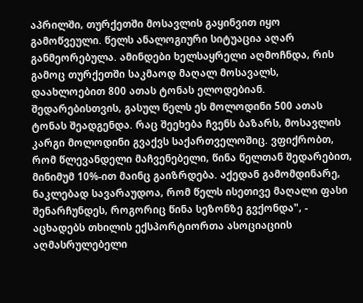აპრილში, თურქეთში მოსავლის გაყინვით იყო გამოწვეული. წელს ანალოგიური სიტუაცია აღარ განმეორებულა. ამინდები ხელსაყრელი აღმოჩნდა, რის გამოც თურქეთში საკმაოდ მაღალ მოსავალს, დაახლოებით 800 ათას ტონას ელოდებიან. შედარებისთვის, გასულ წელს ეს მოლოდინი 500 ათას ტონას შეადგენდა. რაც შეეხება ჩვენს ბაზარს, მოსავლის კარგი მოლოდინი გვაქვს საქართველოშიც. ვფიქრობთ, რომ წლევანდელი მაჩვენებელი, წინა წელთან შედარებით, მინიმუმ 10%-ით მაინც გაიზრდება. აქედან გამომდინარე, ნაკლებად სავარაუდოა, რომ წელს ისეთივე მაღალი ფასი შენარჩუნდეს, როგორიც წინა სეზონზე გვქონდა", - აცხადებს თხილის ექსპორტიორთა ასოციაციის აღმასრულებელი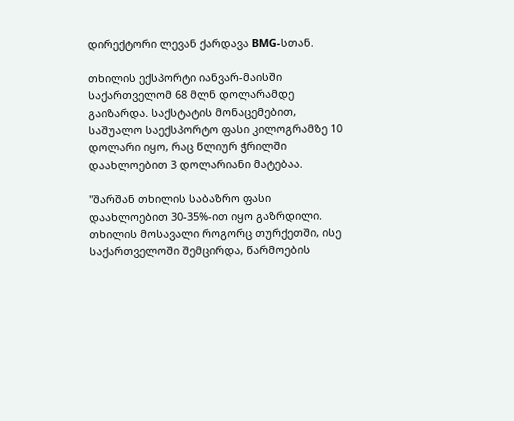დირექტორი ლევან ქარდავა BMG-სთან.

თხილის ექსპორტი იანვარ-მაისში საქართველომ 68 მლნ დოლარამდე გაიზარდა. საქსტატის მონაცემებით, საშუალო საექსპორტო ფასი კილოგრამზე 10 დოლარი იყო, რაც წლიურ ჭრილში დაახლოებით 3 დოლარიანი მატებაა.

"შარშან თხილის საბაზრო ფასი დაახლოებით 30-35%-ით იყო გაზრდილი. თხილის მოსავალი როგორც თურქეთში, ისე საქართველოში შემცირდა, წარმოების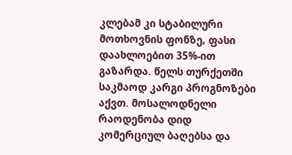კლებამ კი სტაბილური მოთხოვნის ფონზე, ფასი დაახლოებით 35%-ით გაზარდა. წელს თურქეთში საკმაოდ კარგი პროგნოზები აქვთ. მოსალოდნელი რაოდენობა დიდ კომერციულ ბაღებსა და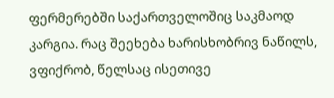ფერმერებში საქართველოშიც საკმაოდ კარგია. რაც შეეხება ხარისხობრივ ნაწილს, ვფიქრობ, წელსაც ისეთივე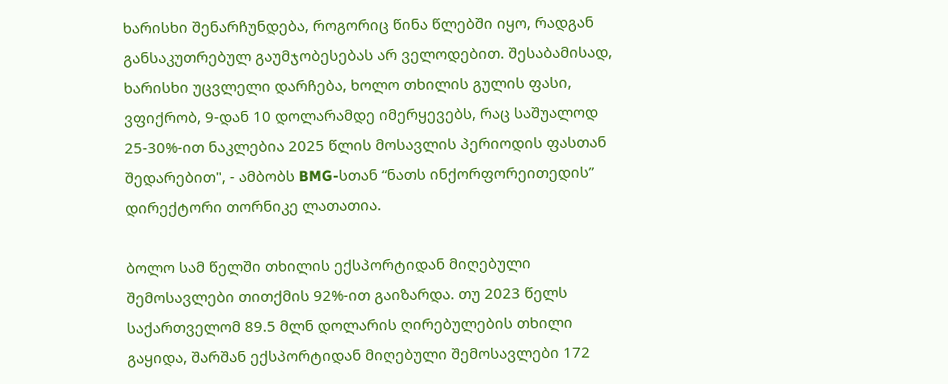ხარისხი შენარჩუნდება, როგორიც წინა წლებში იყო, რადგან განსაკუთრებულ გაუმჯობესებას არ ველოდებით. შესაბამისად, ხარისხი უცვლელი დარჩება, ხოლო თხილის გულის ფასი, ვფიქრობ, 9-დან 10 დოლარამდე იმერყევებს, რაც საშუალოდ 25-30%-ით ნაკლებია 2025 წლის მოსავლის პერიოდის ფასთან შედარებით", - ამბობს BMG-სთან “ნათს ინქორფორეითედის” დირექტორი თორნიკე ლათათია.

ბოლო სამ წელში თხილის ექსპორტიდან მიღებული შემოსავლები თითქმის 92%-ით გაიზარდა. თუ 2023 წელს საქართველომ 89.5 მლნ დოლარის ღირებულების თხილი გაყიდა, შარშან ექსპორტიდან მიღებული შემოსავლები 172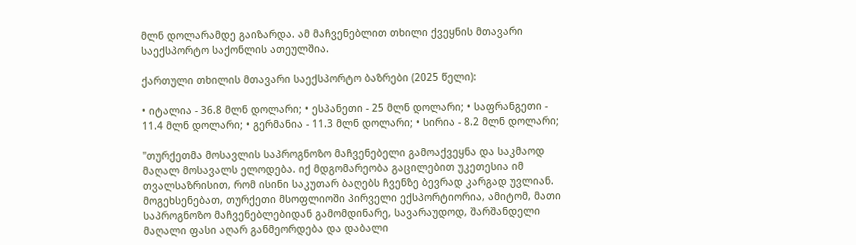მლნ დოლარამდე გაიზარდა. ამ მაჩვენებლით თხილი ქვეყნის მთავარი საექსპორტო საქონლის ათეულშია.

ქართული თხილის მთავარი საექსპორტო ბაზრები (2025 წელი):

• იტალია - 36.8 მლნ დოლარი; • ესპანეთი - 25 მლნ დოლარი; • საფრანგეთი - 11.4 მლნ დოლარი; • გერმანია - 11.3 მლნ დოლარი; • სირია - 8.2 მლნ დოლარი;

"თურქეთმა მოსავლის საპროგნოზო მაჩვენებელი გამოაქვეყნა და საკმაოდ მაღალ მოსავალს ელოდება. იქ მდგომარეობა გაცილებით უკეთესია იმ თვალსაზრისით, რომ ისინი საკუთარ ბაღებს ჩვენზე ბევრად კარგად უვლიან. მოგეხსენებათ, თურქეთი მსოფლიოში პირველი ექსპორტიორია, ამიტომ, მათი საპროგნოზო მაჩვენებლებიდან გამომდინარე, სავარაუდოდ, შარშანდელი მაღალი ფასი აღარ განმეორდება და დაბალი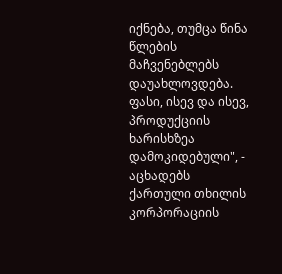იქნება, თუმცა წინა წლების მაჩვენებლებს დაუახლოვდება. ფასი, ისევ და ისევ, პროდუქციის ხარისხზეა დამოკიდებული", - აცხადებს ქართული თხილის კორპორაციის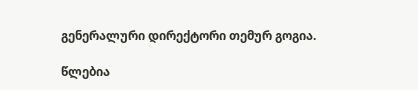გენერალური დირექტორი თემურ გოგია.

წლებია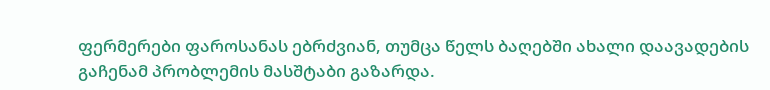ფერმერები ფაროსანას ებრძვიან, თუმცა წელს ბაღებში ახალი დაავადების გაჩენამ პრობლემის მასშტაბი გაზარდა.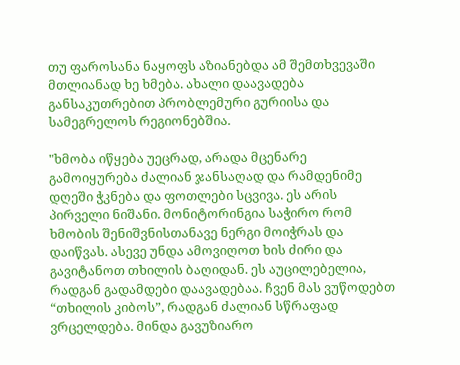თუ ფაროსანა ნაყოფს აზიანებდა ამ შემთხვევაში მთლიანად ხე ხმება. ახალი დაავადება განსაკუთრებით პრობლემური გურიისა და სამეგრელოს რეგიონებშია.

"ხმობა იწყება უეცრად, არადა მცენარე გამოიყურება ძალიან ჯანსაღად და რამდენიმე დღეში ჭკნება და ფოთლები სცვივა. ეს არის პირველი ნიშანი. მონიტორინგია საჭირო რომ ხმობის შენიშვნისთანავე ნერგი მოიჭრას და დაიწვას. ასევე უნდა ამოვიღოთ ხის ძირი და გავიტანოთ თხილის ბაღიდან. ეს აუცილებელია, რადგან გადამდები დაავადებაა. ჩვენ მას ვუწოდებთ “თხილის კიბოს”, რადგან ძალიან სწრაფად ვრცელდება. მინდა გავუზიარო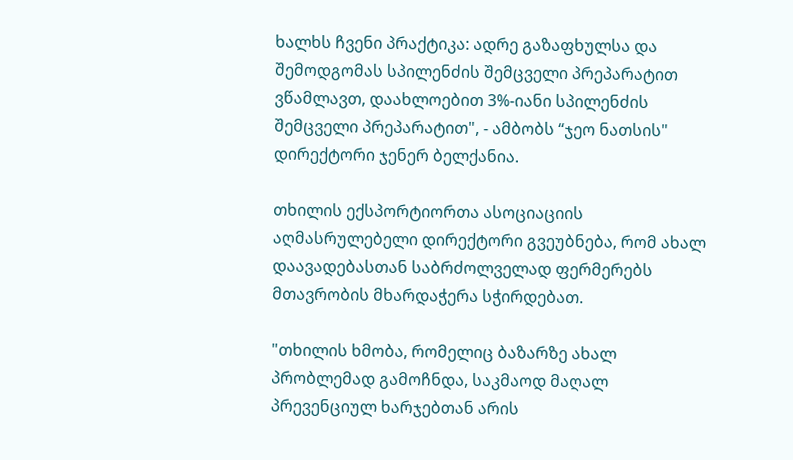ხალხს ჩვენი პრაქტიკა: ადრე გაზაფხულსა და შემოდგომას სპილენძის შემცველი პრეპარატით ვწამლავთ, დაახლოებით 3%-იანი სპილენძის შემცველი პრეპარატით", - ამბობს “ჯეო ნათსის" დირექტორი ჯენერ ბელქანია.

თხილის ექსპორტიორთა ასოციაციის აღმასრულებელი დირექტორი გვეუბნება, რომ ახალ დაავადებასთან საბრძოლველად ფერმერებს მთავრობის მხარდაჭერა სჭირდებათ.

"თხილის ხმობა, რომელიც ბაზარზე ახალ პრობლემად გამოჩნდა, საკმაოდ მაღალ პრევენციულ ხარჯებთან არის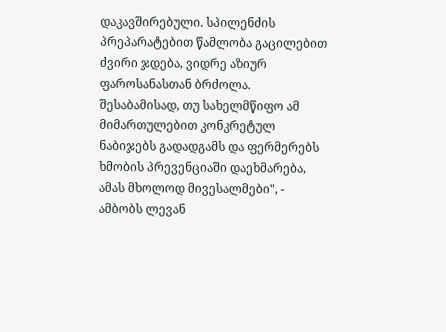დაკავშირებული. სპილენძის პრეპარატებით წამლობა გაცილებით ძვირი ჯდება, ვიდრე აზიურ ფაროსანასთან ბრძოლა. შესაბამისად, თუ სახელმწიფო ამ მიმართულებით კონკრეტულ ნაბიჯებს გადადგამს და ფერმერებს ხმობის პრევენციაში დაეხმარება, ამას მხოლოდ მივესალმები", - ამბობს ლევან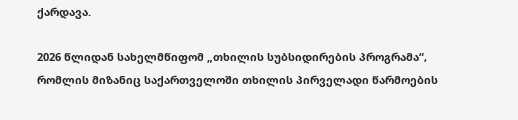ქარდავა.

2026 წლიდან სახელმწიფომ „თხილის სუბსიდირების პროგრამა“, რომლის მიზანიც საქართველოში თხილის პირველადი წარმოების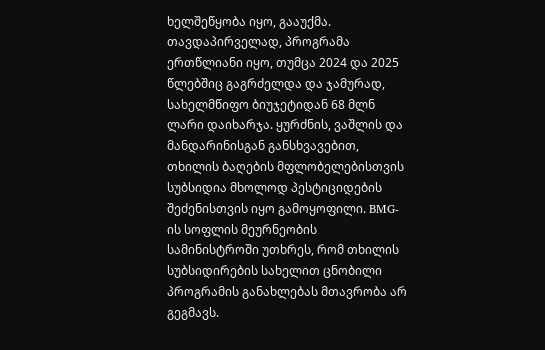ხელშეწყობა იყო, გააუქმა. თავდაპირველად, პროგრამა ერთწლიანი იყო, თუმცა 2024 და 2025 წლებშიც გაგრძელდა და ჯამურად, სახელმწიფო ბიუჯეტიდან 68 მლნ ლარი დაიხარჯა. ყურძნის, ვაშლის და მანდარინისგან განსხვავებით, თხილის ბაღების მფლობელებისთვის სუბსიდია მხოლოდ პესტიციდების შეძენისთვის იყო გამოყოფილი. BMG-ის სოფლის მეურნეობის სამინისტროში უთხრეს, რომ თხილის სუბსიდირების სახელით ცნობილი პროგრამის განახლებას მთავრობა არ გეგმავს.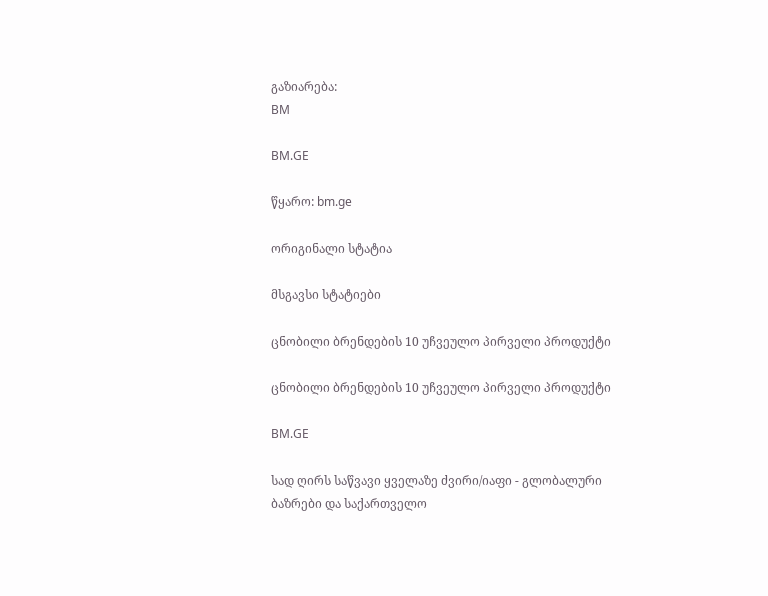გაზიარება:
BM

BM.GE

წყარო: bm.ge

ორიგინალი სტატია

მსგავსი სტატიები

ცნობილი ბრენდების 10 უჩვეულო პირველი პროდუქტი

ცნობილი ბრენდების 10 უჩვეულო პირველი პროდუქტი

BM.GE

სად ღირს საწვავი ყველაზე ძვირი/იაფი - გლობალური ბაზრები და საქართველო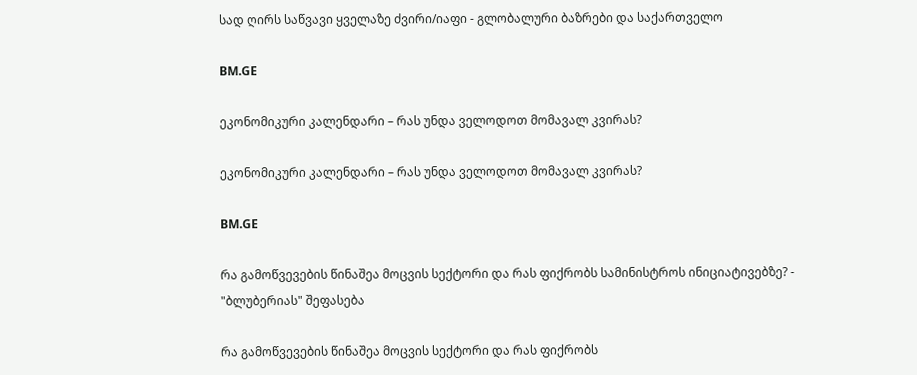სად ღირს საწვავი ყველაზე ძვირი/იაფი - გლობალური ბაზრები და საქართველო

BM.GE

ეკონომიკური კალენდარი – რას უნდა ველოდოთ მომავალ კვირას?

ეკონომიკური კალენდარი – რას უნდა ველოდოთ მომავალ კვირას?

BM.GE

რა გამოწვევების წინაშეა მოცვის სექტორი და რას ფიქრობს სამინისტროს ინიციატივებზე? - "ბლუბერიას" შეფასება

რა გამოწვევების წინაშეა მოცვის სექტორი და რას ფიქრობს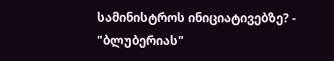სამინისტროს ინიციატივებზე? - "ბლუბერიას"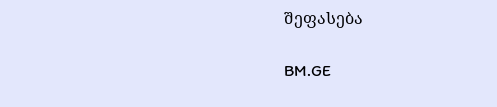შეფასება

BM.GE